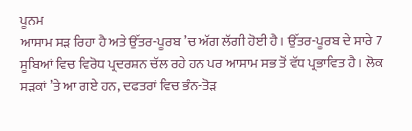ਪੂਨਮ
ਆਸਾਮ ਸੜ ਰਿਹਾ ਹੈ ਅਤੇ ਉੱਤਰ-ਪੂਰਬ ’ਚ ਅੱਗ ਲੱਗੀ ਹੋਈ ਹੈ। ਉੱਤਰ-ਪੂਰਬ ਦੇ ਸਾਰੇ 7 ਸੂਬਿਆਂ ਵਿਚ ਵਿਰੋਧ ਪ੍ਰਦਰਸ਼ਨ ਚੱਲ ਰਹੇ ਹਨ ਪਰ ਆਸਾਮ ਸਭ ਤੋਂ ਵੱਧ ਪ੍ਰਭਾਵਿਤ ਹੈ। ਲੋਕ ਸੜਕਾਂ ’ਤੇ ਆ ਗਏ ਹਨ, ਦਫਤਰਾਂ ਵਿਚ ਭੰਨ-ਤੋੜ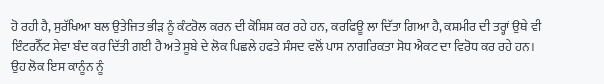ਹੋ ਰਹੀ ਹੈ, ਸੁਰੱਖਿਆ ਬਲ ਉਤੇਜਿਤ ਭੀੜ ਨੂੰ ਕੰਟਰੋਲ ਕਰਨ ਦੀ ਕੋਸ਼ਿਸ਼ ਕਰ ਰਹੇ ਹਨ, ਕਰਫਿਊ ਲਾ ਦਿੱਤਾ ਗਿਆ ਹੈ, ਕਸ਼ਮੀਰ ਦੀ ਤਰ੍ਹਾਂ ਉਥੇ ਵੀ ਇੰਟਰਨੈੱਟ ਸੇਵਾ ਬੰਦ ਕਰ ਦਿੱਤੀ ਗਈ ਹੈ ਅਤੇ ਸੂਬੇ ਦੇ ਲੋਕ ਪਿਛਲੇ ਹਫਤੇ ਸੰਸਦ ਵਲੋਂ ਪਾਸ ਨਾਗਰਿਕਤਾ ਸੋਧ ਐਕਟ ਦਾ ਵਿਰੋਧ ਕਰ ਰਹੇ ਹਨ। ਉਹ ਲੋਕ ਇਸ ਕਾਨੂੰਨ ਨੂੰ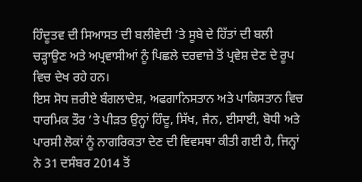ਹਿੰਦੂਤਵ ਦੀ ਸਿਆਸਤ ਦੀ ਬਲੀਵੇਦੀ ’ਤੇ ਸੂਬੇ ਦੇ ਹਿੱਤਾਂ ਦੀ ਬਲੀ ਚੜ੍ਹਾਉਣ ਅਤੇ ਅਪ੍ਰਵਾਸੀਆਂ ਨੂੰ ਪਿਛਲੇ ਦਰਵਾਜ਼ੇ ਤੋਂ ਪ੍ਰਵੇਸ਼ ਦੇਣ ਦੇ ਰੂਪ ਵਿਚ ਦੇਖ ਰਹੇ ਹਨ।
ਇਸ ਸੋਧ ਜ਼ਰੀਏ ਬੰਗਲਾਦੇਸ਼, ਅਫਗਾਨਿਸਤਾਨ ਅਤੇ ਪਾਕਿਸਤਾਨ ਵਿਚ ਧਾਰਮਿਕ ਤੌਰ ’ਤੇ ਪੀੜਤ ਉਨ੍ਹਾਂ ਹਿੰਦੂ, ਸਿੱਖ, ਜੈਨ, ਈਸਾਈ, ਬੋਧੀ ਅਤੇ ਪਾਰਸੀ ਲੋਕਾਂ ਨੂੰ ਨਾਗਰਿਕਤਾ ਦੇਣ ਦੀ ਵਿਵਸਥਾ ਕੀਤੀ ਗਈ ਹੈ, ਜਿਨ੍ਹਾਂ ਨੇ 31 ਦਸੰਬਰ 2014 ਤੋਂ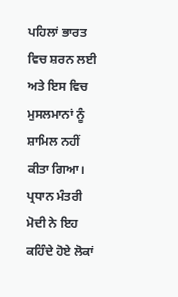ਪਹਿਲਾਂ ਭਾਰਤ ਵਿਚ ਸ਼ਰਨ ਲਈ ਅਤੇ ਇਸ ਵਿਚ ਮੁਸਲਮਾਨਾਂ ਨੂੰ ਸ਼ਾਮਿਲ ਨਹੀਂ ਕੀਤਾ ਗਿਆ। ਪ੍ਰਧਾਨ ਮੰਤਰੀ ਮੋਦੀ ਨੇ ਇਹ ਕਹਿੰਦੇ ਹੋਏ ਲੋਕਾਂ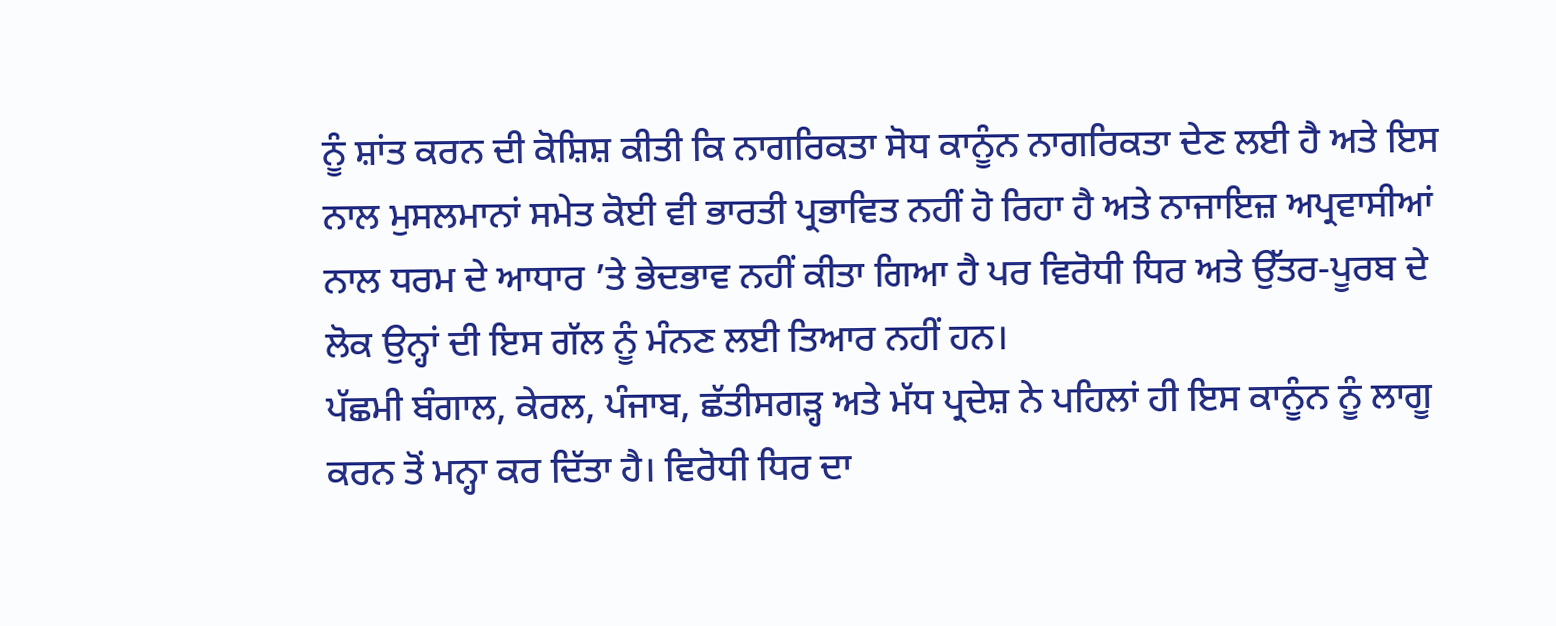ਨੂੰ ਸ਼ਾਂਤ ਕਰਨ ਦੀ ਕੋਸ਼ਿਸ਼ ਕੀਤੀ ਕਿ ਨਾਗਰਿਕਤਾ ਸੋਧ ਕਾਨੂੰਨ ਨਾਗਰਿਕਤਾ ਦੇਣ ਲਈ ਹੈ ਅਤੇ ਇਸ ਨਾਲ ਮੁਸਲਮਾਨਾਂ ਸਮੇਤ ਕੋਈ ਵੀ ਭਾਰਤੀ ਪ੍ਰਭਾਵਿਤ ਨਹੀਂ ਹੋ ਰਿਹਾ ਹੈ ਅਤੇ ਨਾਜਾਇਜ਼ ਅਪ੍ਰਵਾਸੀਆਂ ਨਾਲ ਧਰਮ ਦੇ ਆਧਾਰ ’ਤੇ ਭੇਦਭਾਵ ਨਹੀਂ ਕੀਤਾ ਗਿਆ ਹੈ ਪਰ ਵਿਰੋਧੀ ਧਿਰ ਅਤੇ ਉੱਤਰ-ਪੂਰਬ ਦੇ ਲੋਕ ਉਨ੍ਹਾਂ ਦੀ ਇਸ ਗੱਲ ਨੂੰ ਮੰਨਣ ਲਈ ਤਿਆਰ ਨਹੀਂ ਹਨ।
ਪੱਛਮੀ ਬੰਗਾਲ, ਕੇਰਲ, ਪੰਜਾਬ, ਛੱਤੀਸਗੜ੍ਹ ਅਤੇ ਮੱਧ ਪ੍ਰਦੇਸ਼ ਨੇ ਪਹਿਲਾਂ ਹੀ ਇਸ ਕਾਨੂੰਨ ਨੂੰ ਲਾਗੂ ਕਰਨ ਤੋਂ ਮਨ੍ਹਾ ਕਰ ਦਿੱਤਾ ਹੈ। ਵਿਰੋਧੀ ਧਿਰ ਦਾ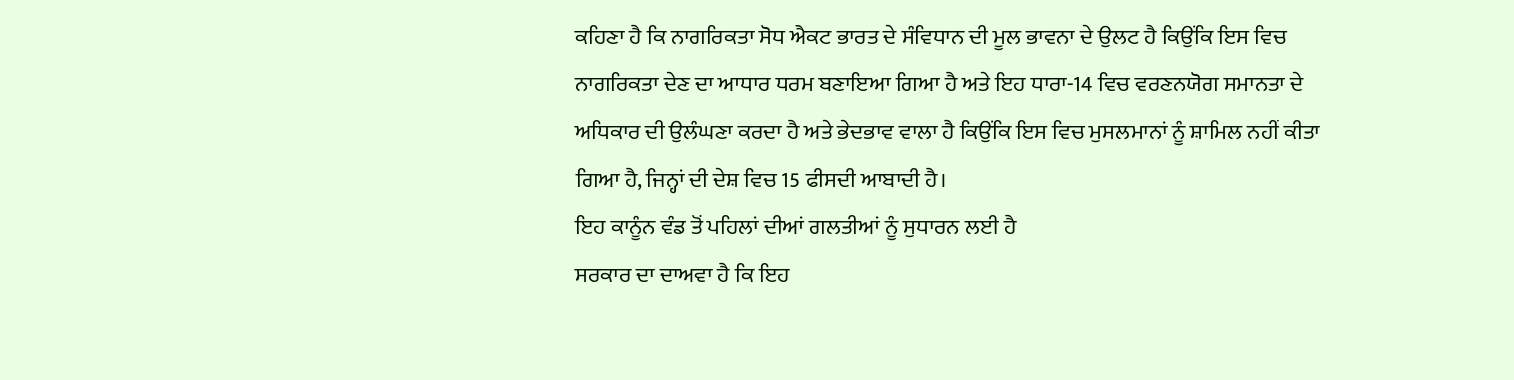ਕਹਿਣਾ ਹੈ ਕਿ ਨਾਗਰਿਕਤਾ ਸੋਧ ਐਕਟ ਭਾਰਤ ਦੇ ਸੰਵਿਧਾਨ ਦੀ ਮੂਲ ਭਾਵਨਾ ਦੇ ਉਲਟ ਹੈ ਕਿਉਂਕਿ ਇਸ ਵਿਚ ਨਾਗਰਿਕਤਾ ਦੇਣ ਦਾ ਆਧਾਰ ਧਰਮ ਬਣਾਇਆ ਗਿਆ ਹੈ ਅਤੇ ਇਹ ਧਾਰਾ-14 ਵਿਚ ਵਰਣਨਯੋਗ ਸਮਾਨਤਾ ਦੇ ਅਧਿਕਾਰ ਦੀ ਉਲੰਘਣਾ ਕਰਦਾ ਹੈ ਅਤੇ ਭੇਦਭਾਵ ਵਾਲਾ ਹੈ ਕਿਉਂਕਿ ਇਸ ਵਿਚ ਮੁਸਲਮਾਨਾਂ ਨੂੰ ਸ਼ਾਮਿਲ ਨਹੀਂ ਕੀਤਾ ਗਿਆ ਹੈ, ਜਿਨ੍ਹਾਂ ਦੀ ਦੇਸ਼ ਵਿਚ 15 ਫੀਸਦੀ ਆਬਾਦੀ ਹੈ।
ਇਹ ਕਾਨੂੰਨ ਵੰਡ ਤੋਂ ਪਹਿਲਾਂ ਦੀਆਂ ਗਲਤੀਆਂ ਨੂੰ ਸੁਧਾਰਨ ਲਈ ਹੈ
ਸਰਕਾਰ ਦਾ ਦਾਅਵਾ ਹੈ ਕਿ ਇਹ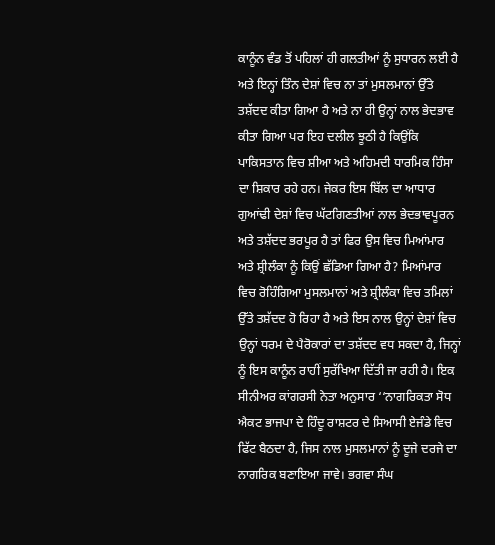ਕਾਨੂੰਨ ਵੰਡ ਤੋਂ ਪਹਿਲਾਂ ਹੀ ਗਲਤੀਆਂ ਨੂੰ ਸੁਧਾਰਨ ਲਈ ਹੈ ਅਤੇ ਇਨ੍ਹਾਂ ਤਿੰਨ ਦੇਸ਼ਾਂ ਵਿਚ ਨਾ ਤਾਂ ਮੁਸਲਮਾਨਾਂ ਉੱਤੇ ਤਸ਼ੱਦਦ ਕੀਤਾ ਗਿਆ ਹੈ ਅਤੇ ਨਾ ਹੀ ਉਨ੍ਹਾਂ ਨਾਲ ਭੇਦਭਾਵ ਕੀਤਾ ਗਿਆ ਪਰ ਇਹ ਦਲੀਲ ਝੂਠੀ ਹੈ ਕਿਉਂਕਿ ਪਾਕਿਸਤਾਨ ਵਿਚ ਸ਼ੀਆ ਅਤੇ ਅਹਿਮਦੀ ਧਾਰਮਿਕ ਹਿੰਸਾ ਦਾ ਸ਼ਿਕਾਰ ਰਹੇ ਹਨ। ਜੇਕਰ ਇਸ ਬਿੱਲ ਦਾ ਆਧਾਰ ਗੁਆਂਢੀ ਦੇਸ਼ਾਂ ਵਿਚ ਘੱਟਗਿਣਤੀਆਂ ਨਾਲ ਭੇਦਭਾਵਪੂਰਨ ਅਤੇ ਤਸ਼ੱਦਦ ਭਰਪੂਰ ਹੈ ਤਾਂ ਫਿਰ ਉਸ ਵਿਚ ਮਿਆਂਮਾਰ ਅਤੇ ਸ਼੍ਰੀਲੰਕਾ ਨੂੰ ਕਿਉਂ ਛੱਡਿਆ ਗਿਆ ਹੈ? ਮਿਆਂਮਾਰ ਵਿਚ ਰੋਹਿੰਗਿਆ ਮੁਸਲਮਾਨਾਂ ਅਤੇ ਸ਼੍ਰੀਲੰਕਾ ਵਿਚ ਤਮਿਲਾਂ ਉੱਤੇ ਤਸ਼ੱਦਦ ਹੋ ਰਿਹਾ ਹੈ ਅਤੇ ਇਸ ਨਾਲ ਉਨ੍ਹਾਂ ਦੇਸ਼ਾਂ ਵਿਚ ਉਨ੍ਹਾਂ ਧਰਮ ਦੇ ਪੈਰੋਕਾਰਾਂ ਦਾ ਤਸ਼ੱਦਦ ਵਧ ਸਕਦਾ ਹੈ, ਜਿਨ੍ਹਾਂ ਨੂੰ ਇਸ ਕਾਨੂੰਨ ਰਾਹੀਂ ਸੁਰੱਖਿਆ ਦਿੱਤੀ ਜਾ ਰਹੀ ਹੈ। ਇਕ ਸੀਨੀਅਰ ਕਾਂਗਰਸੀ ਨੇਤਾ ਅਨੁਸਾਰ ‘‘ਨਾਗਰਿਕਤਾ ਸੋਧ ਐਕਟ ਭਾਜਪਾ ਦੇ ਹਿੰਦੂ ਰਾਸ਼ਟਰ ਦੇ ਸਿਆਸੀ ਏਜੰਡੇ ਵਿਚ ਫਿੱਟ ਬੈਠਦਾ ਹੈ, ਜਿਸ ਨਾਲ ਮੁਸਲਮਾਨਾਂ ਨੂੰ ਦੂਜੇ ਦਰਜੇ ਦਾ ਨਾਗਰਿਕ ਬਣਾਇਆ ਜਾਵੇ। ਭਗਵਾ ਸੰਘ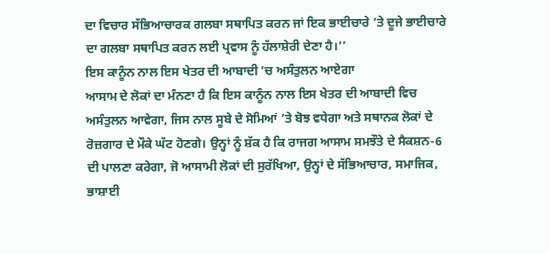ਦਾ ਵਿਚਾਰ ਸੱਭਿਆਚਾਰਕ ਗਲਬਾ ਸਥਾਪਿਤ ਕਰਨ ਜਾਂ ਇਕ ਭਾਈਚਾਰੇ ’ਤੇ ਦੂਜੇ ਭਾਈਚਾਰੇ ਦਾ ਗਲਬਾ ਸਥਾਪਿਤ ਕਰਨ ਲਈ ਪ੍ਰਵਾਸ ਨੂੰ ਹੱਲਾਸ਼ੇਰੀ ਦੇਣਾ ਹੈ।’’
ਇਸ ਕਾਨੂੰਨ ਨਾਲ ਇਸ ਖੇਤਰ ਦੀ ਆਬਾਦੀ ’ਚ ਅਸੰਤੁਲਨ ਆਏਗਾ
ਆਸਾਮ ਦੇ ਲੋਕਾਂ ਦਾ ਮੰਨਣਾ ਹੈ ਕਿ ਇਸ ਕਾਨੂੰਨ ਨਾਲ ਇਸ ਖੇਤਰ ਦੀ ਆਬਾਦੀ ਵਿਚ ਅਸੰਤੁਲਨ ਆਵੇਗਾ, ਜਿਸ ਨਾਲ ਸੂਬੇ ਦੇ ਸੋਮਿਆਂ ’ਤੇ ਬੋਝ ਵਧੇਗਾ ਅਤੇ ਸਥਾਨਕ ਲੋਕਾਂ ਦੇ ਰੋਜ਼ਗਾਰ ਦੇ ਮੌਕੇ ਘੱਟ ਹੋਣਗੇ। ਉਨ੍ਹਾਂ ਨੂੰ ਸ਼ੱਕ ਹੈ ਕਿ ਰਾਜਗ ਆਸਾਮ ਸਮਝੌਤੇ ਦੇ ਸੈਕਸ਼ਨ-6 ਦੀ ਪਾਲਣਾ ਕਰੇਗਾ, ਜੋ ਆਸਾਮੀ ਲੋਕਾਂ ਦੀ ਸੁਰੱਖਿਆ, ਉਨ੍ਹਾਂ ਦੇ ਸੱਭਿਆਚਾਰ, ਸਮਾਜਿਕ, ਭਾਸ਼ਾਈ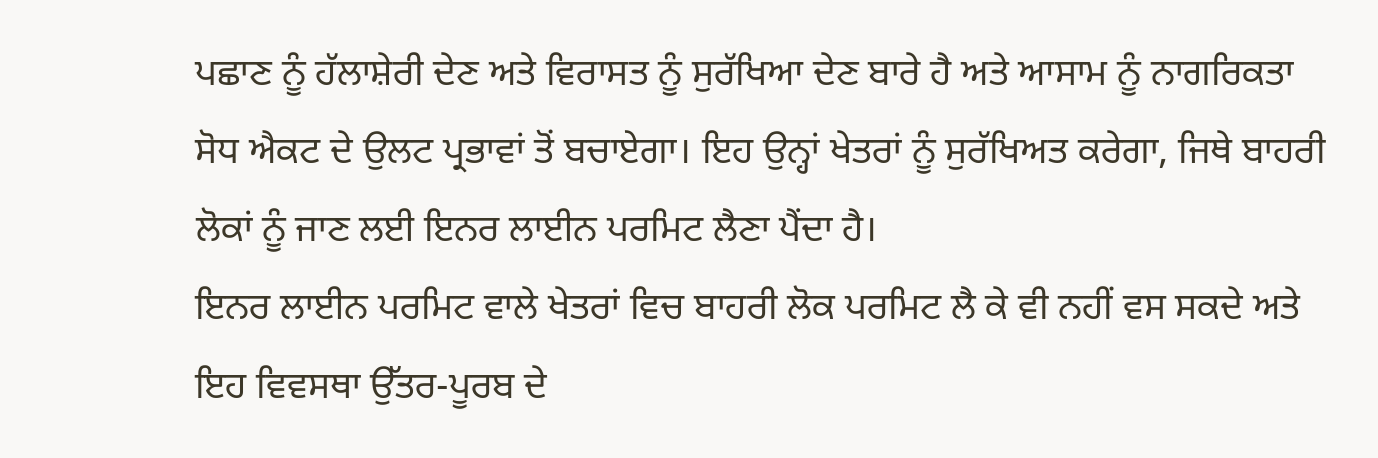ਪਛਾਣ ਨੂੰ ਹੱਲਾਸ਼ੇਰੀ ਦੇਣ ਅਤੇ ਵਿਰਾਸਤ ਨੂੰ ਸੁਰੱਖਿਆ ਦੇਣ ਬਾਰੇ ਹੈ ਅਤੇ ਆਸਾਮ ਨੂੰ ਨਾਗਰਿਕਤਾ ਸੋਧ ਐਕਟ ਦੇ ਉਲਟ ਪ੍ਰਭਾਵਾਂ ਤੋਂ ਬਚਾਏਗਾ। ਇਹ ਉਨ੍ਹਾਂ ਖੇਤਰਾਂ ਨੂੰ ਸੁਰੱਖਿਅਤ ਕਰੇਗਾ, ਜਿਥੇ ਬਾਹਰੀ ਲੋਕਾਂ ਨੂੰ ਜਾਣ ਲਈ ਇਨਰ ਲਾਈਨ ਪਰਮਿਟ ਲੈਣਾ ਪੈਂਦਾ ਹੈ।
ਇਨਰ ਲਾਈਨ ਪਰਮਿਟ ਵਾਲੇ ਖੇਤਰਾਂ ਵਿਚ ਬਾਹਰੀ ਲੋਕ ਪਰਮਿਟ ਲੈ ਕੇ ਵੀ ਨਹੀਂ ਵਸ ਸਕਦੇ ਅਤੇ ਇਹ ਵਿਵਸਥਾ ਉੱਤਰ-ਪੂਰਬ ਦੇ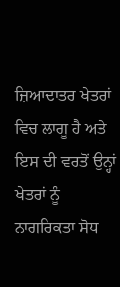ਜ਼ਿਆਦਾਤਰ ਖੇਤਰਾਂ ਵਿਚ ਲਾਗੂ ਹੈ ਅਤੇ ਇਸ ਦੀ ਵਰਤੋਂ ਉਨ੍ਹਾਂ ਖੇਤਰਾਂ ਨੂੰ ਨਾਗਰਿਕਤਾ ਸੋਧ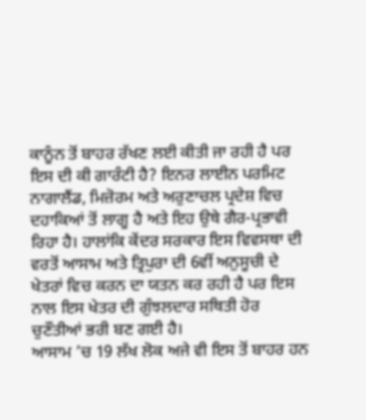ਕਾਨੂੰਨ ਤੋਂ ਬਾਹਰ ਰੱਖਣ ਲਈ ਕੀਤੀ ਜਾ ਰਹੀ ਹੈ ਪਰ ਇਸ ਦੀ ਕੀ ਗਾਰੰਟੀ ਹੈ? ਇਨਰ ਲਾਈਨ ਪਰਮਿਟ ਨਾਗਾਲੈਂਡ, ਮਿਜ਼ੋਰਮ ਅਤੇ ਅਰੁਣਾਚਲ ਪ੍ਰਦੇਸ਼ ਵਿਚ ਦਹਾਕਿਆਂ ਤੋਂ ਲਾਗੂ ਹੈ ਅਤੇ ਇਹ ਉਥੇ ਗੈਰ-ਪ੍ਰਭਾਵੀ ਰਿਹਾ ਹੈ। ਹਾਲਾਂਕਿ ਕੇਂਦਰ ਸਰਕਾਰ ਇਸ ਵਿਵਸਥਾ ਦੀ ਵਰਤੋਂ ਆਸਾਮ ਅਤੇ ਤ੍ਰਿਪੁਰਾ ਦੀ 6ਵੀਂ ਅਨੁਸੂਚੀ ਦੇ ਖੇਤਰਾਂ ਵਿਚ ਕਰਨ ਦਾ ਯਤਨ ਕਰ ਰਹੀ ਹੈ ਪਰ ਇਸ ਨਾਲ ਇਸ ਖੇਤਰ ਦੀ ਗੁੰਝਲਦਾਰ ਸਥਿਤੀ ਹੋਰ ਚੁਣੌਤੀਆਂ ਭਰੀ ਬਣ ਗਈ ਹੈ।
ਆਸਾਮ ’ਚ 19 ਲੱਖ ਲੋਕ ਅਜੇ ਵੀ ਇਸ ਤੋਂ ਬਾਹਰ ਹਨ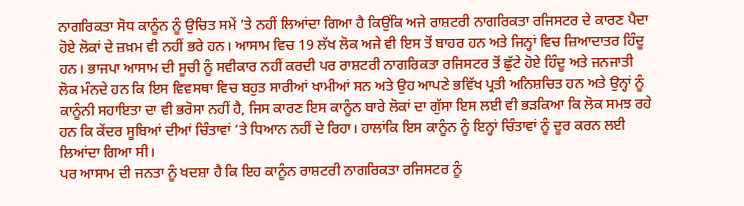ਨਾਗਰਿਕਤਾ ਸੋਧ ਕਾਨੂੰਨ ਨੂੰ ਉਚਿਤ ਸਮੇਂ ’ਤੇ ਨਹੀਂ ਲਿਆਂਦਾ ਗਿਆ ਹੈ ਕਿਉਂਕਿ ਅਜੇ ਰਾਸ਼ਟਰੀ ਨਾਗਰਿਕਤਾ ਰਜਿਸਟਰ ਦੇ ਕਾਰਣ ਪੈਦਾ ਹੋਏ ਲੋਕਾਂ ਦੇ ਜ਼ਖ਼ਮ ਵੀ ਨਹੀਂ ਭਰੇ ਹਨ। ਆਸਾਮ ਵਿਚ 19 ਲੱਖ ਲੋਕ ਅਜੇ ਵੀ ਇਸ ਤੋਂ ਬਾਹਰ ਹਨ ਅਤੇ ਜਿਨ੍ਹਾਂ ਵਿਚ ਜ਼ਿਆਦਾਤਰ ਹਿੰਦੂ ਹਨ। ਭਾਜਪਾ ਆਸਾਮ ਦੀ ਸੂਚੀ ਨੂੰ ਸਵੀਕਾਰ ਨਹੀਂ ਕਰਦੀ ਪਰ ਰਾਸ਼ਟਰੀ ਨਾਗਰਿਕਤਾ ਰਜਿਸਟਰ ਤੋਂ ਛੁੱਟੇ ਹੋਏ ਹਿੰਦੂ ਅਤੇ ਜਨਜਾਤੀ ਲੋਕ ਮੰਨਦੇ ਹਨ ਕਿ ਇਸ ਵਿਵਸਥਾ ਵਿਚ ਬਹੁਤ ਸਾਰੀਆਂ ਖਾਮੀਆਂ ਸਨ ਅਤੇ ਉਹ ਆਪਣੇ ਭਵਿੱਖ ਪ੍ਰਤੀ ਅਨਿਸ਼ਚਿਤ ਹਨ ਅਤੇ ਉਨ੍ਹਾਂ ਨੂੰ ਕਾਨੂੰਨੀ ਸਹਾਇਤਾ ਦਾ ਵੀ ਭਰੋਸਾ ਨਹੀਂ ਹੈ, ਜਿਸ ਕਾਰਣ ਇਸ ਕਾਨੂੰਨ ਬਾਰੇ ਲੋਕਾਂ ਦਾ ਗੁੱਸਾ ਇਸ ਲਈ ਵੀ ਭੜਕਿਆ ਕਿ ਲੋਕ ਸਮਝ ਰਹੇ ਹਨ ਕਿ ਕੇਂਦਰ ਸੂਬਿਆਂ ਦੀਆਂ ਚਿੰਤਾਵਾਂ ’ਤੇ ਧਿਆਨ ਨਹੀਂ ਦੇ ਰਿਹਾ। ਹਾਲਾਂਕਿ ਇਸ ਕਾਨੂੰਨ ਨੂੰ ਇਨ੍ਹਾਂ ਚਿੰਤਾਵਾਂ ਨੂੰ ਦੂਰ ਕਰਨ ਲਈ ਲਿਆਂਦਾ ਗਿਆ ਸੀ।
ਪਰ ਆਸਾਮ ਦੀ ਜਨਤਾ ਨੂੰ ਖਦਸ਼ਾ ਹੈ ਕਿ ਇਹ ਕਾਨੂੰਨ ਰਾਸ਼ਟਰੀ ਨਾਗਰਿਕਤਾ ਰਜਿਸਟਰ ਨੂੰ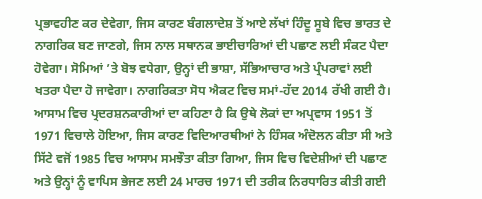ਪ੍ਰਭਾਵਹੀਣ ਕਰ ਦੇਵੇਗਾ, ਜਿਸ ਕਾਰਣ ਬੰਗਲਾਦੇਸ਼ ਤੋਂ ਆਏ ਲੱਖਾਂ ਹਿੰਦੂ ਸੂਬੇ ਵਿਚ ਭਾਰਤ ਦੇ ਨਾਗਰਿਕ ਬਣ ਜਾਣਗੇ, ਜਿਸ ਨਾਲ ਸਥਾਨਕ ਭਾਈਚਾਰਿਆਂ ਦੀ ਪਛਾਣ ਲਈ ਸੰਕਟ ਪੈਦਾ ਹੋਵੇਗਾ। ਸੋਮਿਆਂ ’ਤੇ ਬੋਝ ਵਧੇਗਾ, ਉਨ੍ਹਾਂ ਦੀ ਭਾਸ਼ਾ, ਸੱਭਿਆਚਾਰ ਅਤੇ ਪ੍ਰੰਪਰਾਵਾਂ ਲਈ ਖਤਰਾ ਪੈਦਾ ਹੋ ਜਾਵੇਗਾ। ਨਾਗਰਿਕਤਾ ਸੋਧ ਐਕਟ ਵਿਚ ਸਮਾਂ-ਹੱਦ 2014 ਰੱਖੀ ਗਈ ਹੈ। ਆਸਾਮ ਵਿਚ ਪ੍ਰਦਰਸ਼ਨਕਾਰੀਆਂ ਦਾ ਕਹਿਣਾ ਹੈ ਕਿ ਉਥੇ ਲੋਕਾਂ ਦਾ ਅਪ੍ਰਵਾਸ 1951 ਤੋਂ 1971 ਵਿਚਾਲੇ ਹੋਇਆ, ਜਿਸ ਕਾਰਣ ਵਿਦਿਆਰਥੀਆਂ ਨੇ ਹਿੰਸਕ ਅੰਦੋਲਨ ਕੀਤਾ ਸੀ ਅਤੇ ਸਿੱਟੇ ਵਜੋਂ 1985 ਵਿਚ ਆਸਾਮ ਸਮਝੌਤਾ ਕੀਤਾ ਗਿਆ, ਜਿਸ ਵਿਚ ਵਿਦੇਸ਼ੀਆਂ ਦੀ ਪਛਾਣ ਅਤੇ ਉਨ੍ਹਾਂ ਨੂੰ ਵਾਪਿਸ ਭੇਜਣ ਲਈ 24 ਮਾਰਚ 1971 ਦੀ ਤਰੀਕ ਨਿਰਧਾਰਿਤ ਕੀਤੀ ਗਈ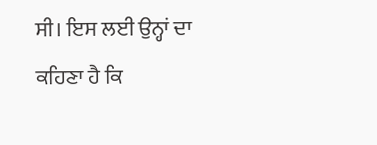ਸੀ। ਇਸ ਲਈ ਉਨ੍ਹਾਂ ਦਾ ਕਹਿਣਾ ਹੈ ਕਿ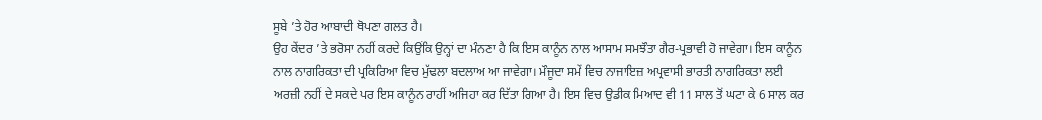ਸੂਬੇ ’ਤੇ ਹੋਰ ਆਬਾਦੀ ਥੋਪਣਾ ਗਲਤ ਹੈ।
ਉਹ ਕੇਂਦਰ ’ਤੇ ਭਰੋਸਾ ਨਹੀਂ ਕਰਦੇ ਕਿਉਂਕਿ ਉਨ੍ਹਾਂ ਦਾ ਮੰਨਣਾ ਹੈ ਕਿ ਇਸ ਕਾਨੂੰਨ ਨਾਲ ਆਸਾਮ ਸਮਝੌਤਾ ਗੈਰ-ਪ੍ਰਭਾਵੀ ਹੋ ਜਾਵੇਗਾ। ਇਸ ਕਾਨੂੰਨ ਨਾਲ ਨਾਗਰਿਕਤਾ ਦੀ ਪ੍ਰਕਿਰਿਆ ਵਿਚ ਮੁੱਢਲਾ ਬਦਲਾਅ ਆ ਜਾਵੇਗਾ। ਮੌਜੂਦਾ ਸਮੇਂ ਵਿਚ ਨਾਜਾਇਜ਼ ਅਪ੍ਰਵਾਸੀ ਭਾਰਤੀ ਨਾਗਰਿਕਤਾ ਲਈ ਅਰਜ਼ੀ ਨਹੀਂ ਦੇ ਸਕਦੇ ਪਰ ਇਸ ਕਾਨੂੰਨ ਰਾਹੀਂ ਅਜਿਹਾ ਕਰ ਦਿੱਤਾ ਗਿਆ ਹੈ। ਇਸ ਵਿਚ ਉਡੀਕ ਮਿਆਦ ਵੀ 11 ਸਾਲ ਤੋਂ ਘਟਾ ਕੇ 6 ਸਾਲ ਕਰ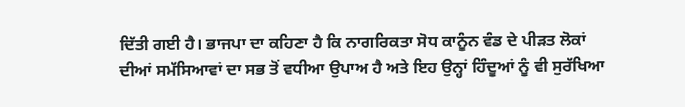ਦਿੱਤੀ ਗਈ ਹੈ। ਭਾਜਪਾ ਦਾ ਕਹਿਣਾ ਹੈ ਕਿ ਨਾਗਰਿਕਤਾ ਸੋਧ ਕਾਨੂੰਨ ਵੰਡ ਦੇ ਪੀੜਤ ਲੋਕਾਂ ਦੀਆਂ ਸਮੱਸਿਆਵਾਂ ਦਾ ਸਭ ਤੋਂ ਵਧੀਆ ਉਪਾਅ ਹੈ ਅਤੇ ਇਹ ਉਨ੍ਹਾਂ ਹਿੰਦੂਆਂ ਨੂੰ ਵੀ ਸੁਰੱਖਿਆ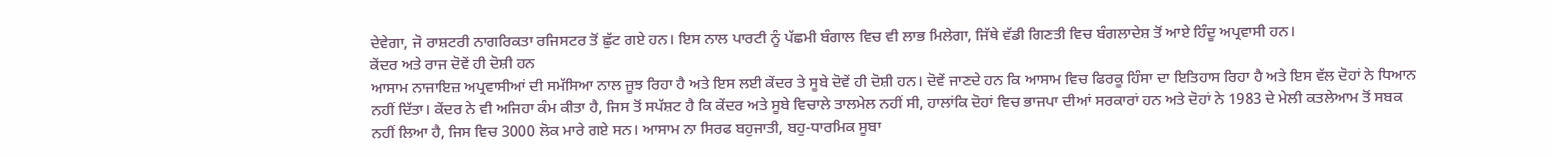ਦੇਵੇਗਾ, ਜੋ ਰਾਸ਼ਟਰੀ ਨਾਗਰਿਕਤਾ ਰਜਿਸਟਰ ਤੋਂ ਛੁੱਟ ਗਏ ਹਨ। ਇਸ ਨਾਲ ਪਾਰਟੀ ਨੂੰ ਪੱਛਮੀ ਬੰਗਾਲ ਵਿਚ ਵੀ ਲਾਭ ਮਿਲੇਗਾ, ਜਿੱਥੇ ਵੱਡੀ ਗਿਣਤੀ ਵਿਚ ਬੰਗਲਾਦੇਸ਼ ਤੋਂ ਆਏ ਹਿੰਦੂ ਅਪ੍ਰਵਾਸੀ ਹਨ।
ਕੇਂਦਰ ਅਤੇ ਰਾਜ ਦੋਵੇਂ ਹੀ ਦੋਸ਼ੀ ਹਨ
ਆਸਾਮ ਨਾਜਾਇਜ਼ ਅਪ੍ਰਵਾਸੀਆਂ ਦੀ ਸਮੱਸਿਆ ਨਾਲ ਜੂਝ ਰਿਹਾ ਹੈ ਅਤੇ ਇਸ ਲਈ ਕੇਂਦਰ ਤੇ ਸੂਬੇ ਦੋਵੇਂ ਹੀ ਦੋਸ਼ੀ ਹਨ। ਦੋਵੇਂ ਜਾਣਦੇ ਹਨ ਕਿ ਆਸਾਮ ਵਿਚ ਫਿਰਕੂ ਹਿੰਸਾ ਦਾ ਇਤਿਹਾਸ ਰਿਹਾ ਹੈ ਅਤੇ ਇਸ ਵੱਲ ਦੋਹਾਂ ਨੇ ਧਿਆਨ ਨਹੀਂ ਦਿੱਤਾ। ਕੇਂਦਰ ਨੇ ਵੀ ਅਜਿਹਾ ਕੰਮ ਕੀਤਾ ਹੈ, ਜਿਸ ਤੋਂ ਸਪੱਸ਼ਟ ਹੈ ਕਿ ਕੇਂਦਰ ਅਤੇ ਸੂਬੇ ਵਿਚਾਲੇ ਤਾਲਮੇਲ ਨਹੀਂ ਸੀ, ਹਾਲਾਂਕਿ ਦੋਹਾਂ ਵਿਚ ਭਾਜਪਾ ਦੀਆਂ ਸਰਕਾਰਾਂ ਹਨ ਅਤੇ ਦੋਹਾਂ ਨੇ 1983 ਦੇ ਮੇਲੀ ਕਤਲੇਆਮ ਤੋਂ ਸਬਕ ਨਹੀਂ ਲਿਆ ਹੈ, ਜਿਸ ਵਿਚ 3000 ਲੋਕ ਮਾਰੇ ਗਏ ਸਨ। ਆਸਾਮ ਨਾ ਸਿਰਫ ਬਹੁਜਾਤੀ, ਬਹੁ-ਧਾਰਮਿਕ ਸੂਬਾ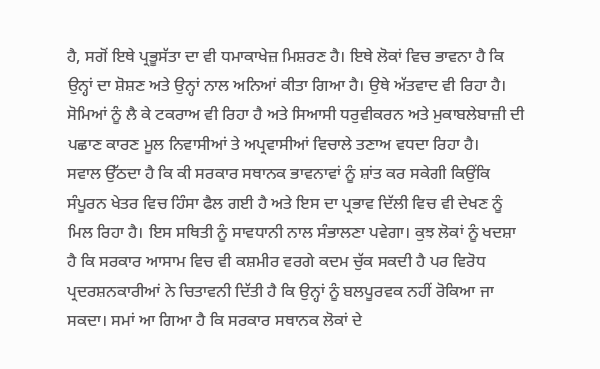ਹੈ, ਸਗੋਂ ਇਥੇ ਪ੍ਰਭੂਸੱਤਾ ਦਾ ਵੀ ਧਮਾਕਾਖੇਜ਼ ਮਿਸ਼ਰਣ ਹੈ। ਇਥੇ ਲੋਕਾਂ ਵਿਚ ਭਾਵਨਾ ਹੈ ਕਿ ਉਨ੍ਹਾਂ ਦਾ ਸ਼ੋਸ਼ਣ ਅਤੇ ਉਨ੍ਹਾਂ ਨਾਲ ਅਨਿਆਂ ਕੀਤਾ ਗਿਆ ਹੈ। ਉਥੇ ਅੱਤਵਾਦ ਵੀ ਰਿਹਾ ਹੈ। ਸੋਮਿਆਂ ਨੂੰ ਲੈ ਕੇ ਟਕਰਾਅ ਵੀ ਰਿਹਾ ਹੈ ਅਤੇ ਸਿਆਸੀ ਧਰੁਵੀਕਰਨ ਅਤੇ ਮੁਕਾਬਲੇਬਾਜ਼ੀ ਦੀ ਪਛਾਣ ਕਾਰਣ ਮੂਲ ਨਿਵਾਸੀਆਂ ਤੇ ਅਪ੍ਰਵਾਸੀਆਂ ਵਿਚਾਲੇ ਤਣਾਅ ਵਧਦਾ ਰਿਹਾ ਹੈ।
ਸਵਾਲ ਉੱਠਦਾ ਹੈ ਕਿ ਕੀ ਸਰਕਾਰ ਸਥਾਨਕ ਭਾਵਨਾਵਾਂ ਨੂੰ ਸ਼ਾਂਤ ਕਰ ਸਕੇਗੀ ਕਿਉਂਕਿ ਸੰਪੂਰਨ ਖੇਤਰ ਵਿਚ ਹਿੰਸਾ ਫੈਲ ਗਈ ਹੈ ਅਤੇ ਇਸ ਦਾ ਪ੍ਰਭਾਵ ਦਿੱਲੀ ਵਿਚ ਵੀ ਦੇਖਣ ਨੂੰ ਮਿਲ ਰਿਹਾ ਹੈ। ਇਸ ਸਥਿਤੀ ਨੂੰ ਸਾਵਧਾਨੀ ਨਾਲ ਸੰਭਾਲਣਾ ਪਵੇਗਾ। ਕੁਝ ਲੋਕਾਂ ਨੂੰ ਖਦਸ਼ਾ ਹੈ ਕਿ ਸਰਕਾਰ ਆਸਾਮ ਵਿਚ ਵੀ ਕਸ਼ਮੀਰ ਵਰਗੇ ਕਦਮ ਚੁੱਕ ਸਕਦੀ ਹੈ ਪਰ ਵਿਰੋਧ ਪ੍ਰਦਰਸ਼ਨਕਾਰੀਆਂ ਨੇ ਚਿਤਾਵਨੀ ਦਿੱਤੀ ਹੈ ਕਿ ਉਨ੍ਹਾਂ ਨੂੰ ਬਲਪੂਰਵਕ ਨਹੀਂ ਰੋਕਿਆ ਜਾ ਸਕਦਾ। ਸਮਾਂ ਆ ਗਿਆ ਹੈ ਕਿ ਸਰਕਾਰ ਸਥਾਨਕ ਲੋਕਾਂ ਦੇ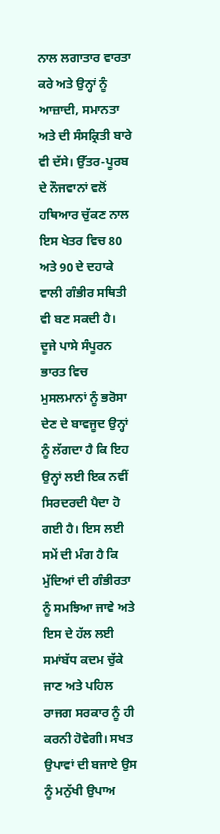ਨਾਲ ਲਗਾਤਾਰ ਵਾਰਤਾ ਕਰੇ ਅਤੇ ਉਨ੍ਹਾਂ ਨੂੰ ਆਜ਼ਾਦੀ, ਸਮਾਨਤਾ ਅਤੇ ਦੀ ਸੰਸਕ੍ਰਿਤੀ ਬਾਰੇ ਵੀ ਦੱਸੇ। ਉੱਤਰ-ਪੂਰਬ ਦੇ ਨੌਜਵਾਨਾਂ ਵਲੋਂ ਹਥਿਆਰ ਚੁੱਕਣ ਨਾਲ ਇਸ ਖੇਤਰ ਵਿਚ 80 ਅਤੇ 90 ਦੇ ਦਹਾਕੇ ਵਾਲੀ ਗੰਭੀਰ ਸਥਿਤੀ ਵੀ ਬਣ ਸਕਦੀ ਹੈ।
ਦੂਜੇ ਪਾਸੇ ਸੰਪੂਰਨ ਭਾਰਤ ਵਿਚ ਮੁਸਲਮਾਨਾਂ ਨੂੰ ਭਰੋਸਾ ਦੇਣ ਦੇ ਬਾਵਜੂਦ ਉਨ੍ਹਾਂ ਨੂੰ ਲੱਗਦਾ ਹੈ ਕਿ ਇਹ ਉਨ੍ਹਾਂ ਲਈ ਇਕ ਨਵੀਂ ਸਿਰਦਰਦੀ ਪੈਦਾ ਹੋ ਗਈ ਹੈ। ਇਸ ਲਈ ਸਮੇਂ ਦੀ ਮੰਗ ਹੈ ਕਿ ਮੁੱਦਿਆਂ ਦੀ ਗੰਭੀਰਤਾ ਨੂੰ ਸਮਝਿਆ ਜਾਵੇ ਅਤੇ ਇਸ ਦੇ ਹੱਲ ਲਈ ਸਮਾਂਬੱਧ ਕਦਮ ਚੁੱਕੇ ਜਾਣ ਅਤੇ ਪਹਿਲ ਰਾਜਗ ਸਰਕਾਰ ਨੂੰ ਹੀ ਕਰਨੀ ਹੋਵੇਗੀ। ਸਖਤ ਉਪਾਵਾਂ ਦੀ ਬਜਾਏ ਉਸ ਨੂੰ ਮਨੁੱਖੀ ਉਪਾਅ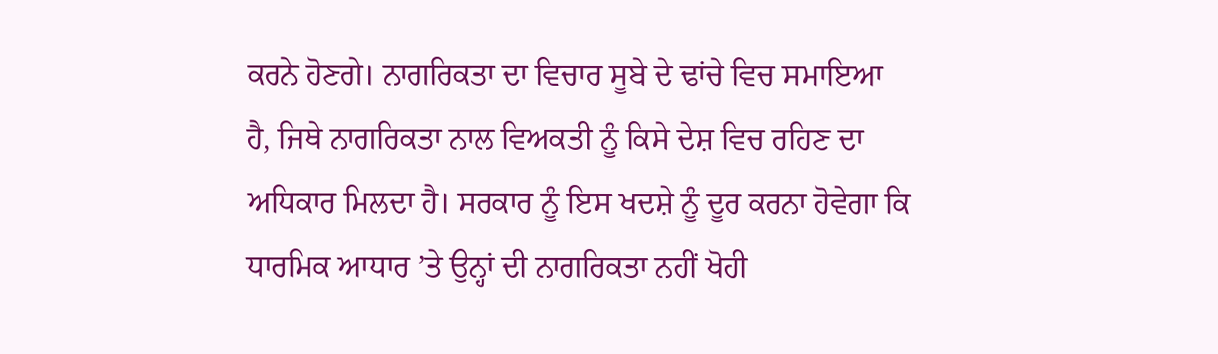ਕਰਨੇ ਹੋਣਗੇ। ਨਾਗਰਿਕਤਾ ਦਾ ਵਿਚਾਰ ਸੂਬੇ ਦੇ ਢਾਂਚੇ ਵਿਚ ਸਮਾਇਆ ਹੈ, ਜਿਥੇ ਨਾਗਰਿਕਤਾ ਨਾਲ ਵਿਅਕਤੀ ਨੂੰ ਕਿਸੇ ਦੇਸ਼ ਵਿਚ ਰਹਿਣ ਦਾ ਅਧਿਕਾਰ ਮਿਲਦਾ ਹੈ। ਸਰਕਾਰ ਨੂੰ ਇਸ ਖਦਸ਼ੇ ਨੂੰ ਦੂਰ ਕਰਨਾ ਹੋਵੇਗਾ ਕਿ ਧਾਰਮਿਕ ਆਧਾਰ ’ਤੇ ਉਨ੍ਹਾਂ ਦੀ ਨਾਗਰਿਕਤਾ ਨਹੀਂ ਖੋਹੀ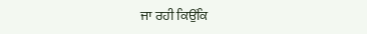ਜਾ ਰਹੀ ਕਿਉਂਕਿ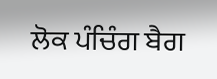ਲੋਕ ਪੰਚਿੰਗ ਬੈਗ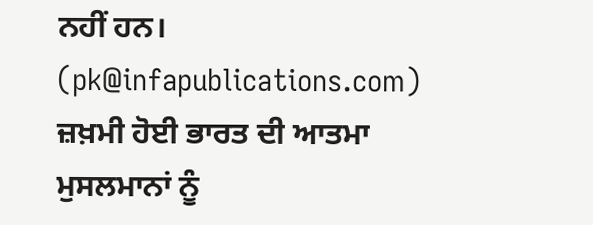ਨਹੀਂ ਹਨ।
(pk@infapublications.com)
ਜ਼ਖ਼ਮੀ ਹੋਈ ਭਾਰਤ ਦੀ ਆਤਮਾ ਮੁਸਲਮਾਨਾਂ ਨੂੰ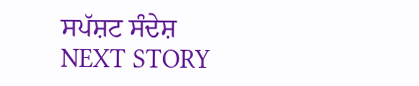ਸਪੱਸ਼ਟ ਸੰਦੇਸ਼
NEXT STORY